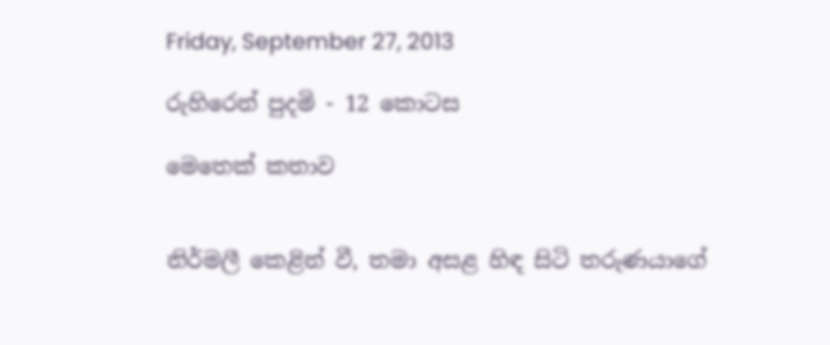Friday, September 27, 2013

රුහිරෙන් පුදමි - 12 කොටස

මෙතෙක් කතාව


නිර්මලී කෙළින් වී, තමා අසළ හිඳ සිටි තරුණයාගේ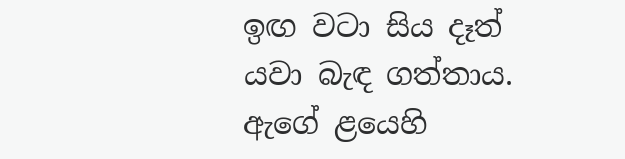ඉඟ වටා සිය දෑත් යවා බැඳ ගත්තාය. ඇගේ ළයෙහි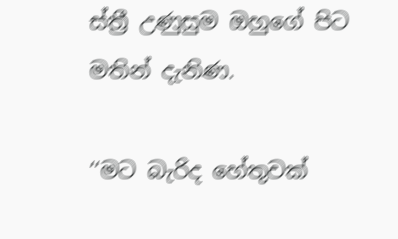ස්ත්‍රී උණුසුම ඔහුගේ පිට මතින් දැනිණ.

‘‘මට බැරිද හේතුවක්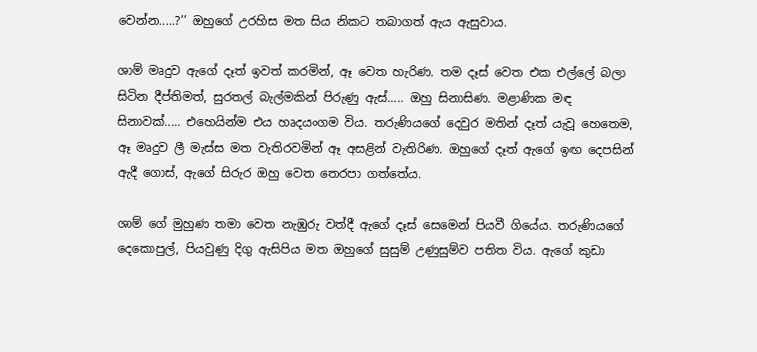වෙන්න.....?’’ ඔහුගේ උරහිස මත සිය නිකට තබාගත් ඇය ඇසුවාය.

ශාම් මෘදුව ඇගේ දෑත් ඉවත් කරමින්, ඈ වෙත හැරිණ. තම දෑස් වෙත එක එල්ලේ බලා සිටින දීප්තිමත්, සුරතල් බැල්මකින් පිරුණු ඇස්..... ඔහු සිනාසිණ. මළාණික මඳ සිනාවක්..... එහෙයින්ම එය හෘදයංගම විය. තරුණියගේ දෙවුර මතින් දෑත් යැවූ හෙතෙම, ඈ මෘදුව ලී මැස්ස මත වැතිරවමින් ඈ අසළින් වැතිරිණ. ඔහුගේ දෑත් ඇගේ ඉඟ දෙපසින් ඇදී ගොස්, ඇගේ සිරුර ඔහු වෙත තෙරපා ගත්තේය.

ශාම් ගේ මුහුණ තමා වෙත නැඹුරු වත්දී ඇගේ දෑස් සෙමෙන් පියවී ගියේය. තරුණියගේ දෙකොපුල්, පියවුණු දිගු ඇසිපිය මත ඔහුගේ සුසුම් උණුසුම්ව පතිත විය. ඇගේ කුඩා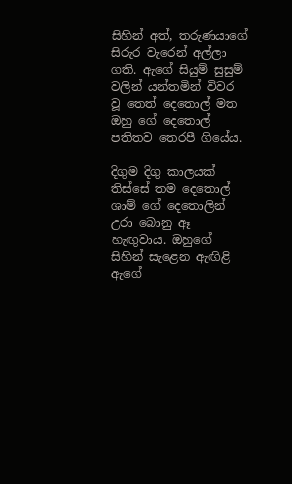සිහින් අත්, තරුණයාගේ සිරුර වැරෙන් අල්ලා ගති. ඇගේ සියුම් සුසුම් වලින් යන්තමින් විවර වූ තෙත් දෙතොල් මත ඔහු ගේ දෙතොල් පතිතව තෙරපී ගියේය.

දිගුම දිගු කාලයක් තිස්සේ තම දෙතොල් ශාම් ගේ දෙතොලින් උරා බොනු ඈ හැඟුවාය. ඔහුගේ සිහින් සැළෙන ඇඟිළි ඇගේ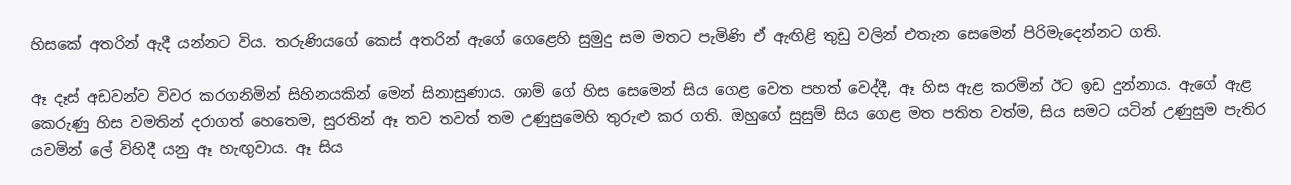හිසකේ අතරින් ඇදී යන්නට විය. තරුණියගේ කෙස් අතරින් ඇගේ ගෙළෙහි සුමුදු සම මතට පැමිණි ඒ ඇඟිළි තුඩු වලින් එතැන සෙමෙන් පිරිමැදෙන්නට ගති.

ඈ දෑස් අඩවන්ව විවර කරගනිමින් සිහිනයකින් මෙන් සිනාසුණාය. ශාම් ගේ හිස සෙමෙන් සිය ගෙළ වෙත පහත් වෙද්දී, ඈ හිස ඇළ කරමින් ඊට ඉඩ දුන්නාය. ඇගේ ඇළ කෙරුණු හිස වමතින් දරාගත් හෙතෙම, සුරතින් ඈ තව තවත් තම උණුසුමෙහි තුරුළු කර ගති. ඔහුගේ සුසුම් සිය ගෙළ මත පතිත වත්ම, සිය සමට යටින් උණුසුම පැතිර යවමින් ලේ විහිදී යනු ඈ හැඟුවාය. ඈ සිය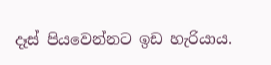දෑස් පියවෙන්නට ඉඩ හැරියාය.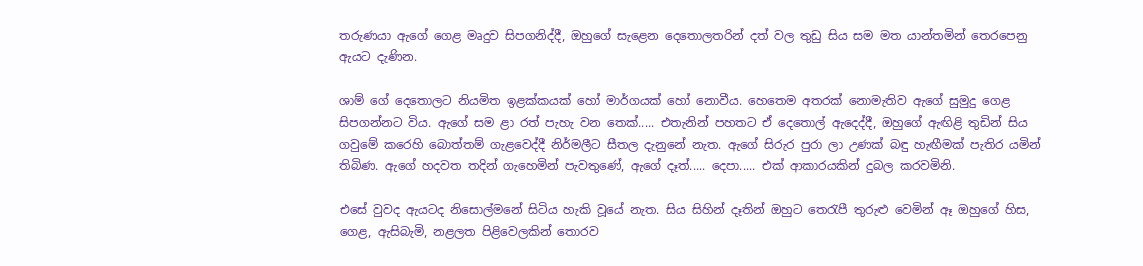තරුණයා ඇගේ ගෙළ මෘදුව සිපගනිද්දී, ඔහුගේ සැළෙන දෙතොලතරින් දත් වල තුඩු සිය සම මත යාන්තමින් තෙරපෙනු ඇයට දැණින.

ශාම් ගේ දෙතොලට නියමිත ඉළක්කයක් හෝ මාර්ගයක් හෝ නොවීය. හෙතෙම අතරක් නොමැතිව ඇගේ සුමුදු ගෙළ සිපගන්නට විය. ඇගේ සම ළා රත් පැහැ වන තෙක්..... එතැනින් පහතට ඒ දෙතොල් ඇදෙද්දී, ඔහුගේ ඇඟිළි තුඩින් සිය ගවුමේ කරෙහි බොත්තම් ගැළවෙද්දී නිර්මලීට සීතල දැනුනේ නැත. ඇගේ සිරුර පුරා ලා උණක් බඳු හැඟීමක් පැතිර යමින් තිබිණ. ඇගේ හදවත තදින් ගැහෙමින් පැවතුණේ, ඇගේ දෑත්..... දෙපා..... එක් ආකාරයකින් දුබල කරවමිනි.

එසේ වුවද ඇයටද නිසොල්මනේ සිටිය හැකි වූයේ නැත. සිය සිහින් දෑතින් ඔහුට තෙරැපී තුරුළු වෙමින් ඈ ඔහුගේ හිස, ගෙළ, ඇසිබැමි, නළලත පිළිවෙලකින් තොරව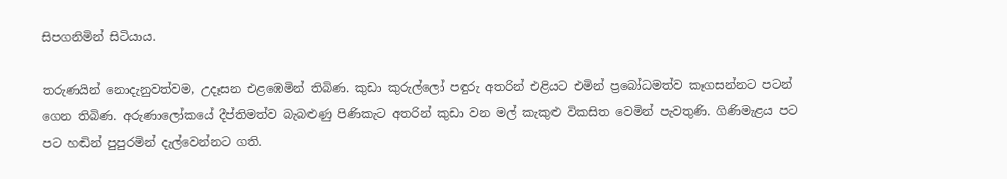සිපගනිමින් සිටියාය.

තරුණයින් නොදැනුවත්වම, උදෑසන එළඹෙමින් තිබිණ. කුඩා කුරුල්ලෝ පඳුරු අතරින් එළියට එමින් ප්‍රබෝධමත්ව කෑගසන්නට පටන් ගෙන තිබිණ. අරුණාලෝකයේ දීප්තිමත්ව බැබළුණු පිණිකැට අතරින් කුඩා වන මල් කැකුළු විකසිත වෙමින් පැවතුණි. ගිණිමැළය පට පට හඬින් පුපුරමින් දැල්වෙන්නට ගති.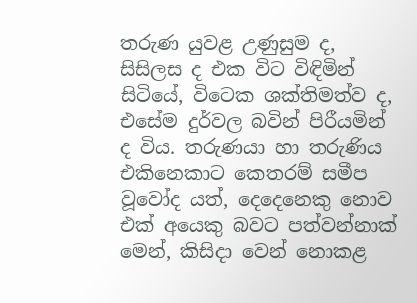තරුණ යුවළ උණුසුම ද, සිසිලස ද එක විට විඳිමින් සිටියේ, විටෙක ශක්තිමත්ව ද, එසේම දුර්වල බවින් පිරීයමින් ද විය. තරුණයා හා තරුණිය එකිනෙකාට කෙතරම් සමීප වූවෝද යත්, දෙදෙනෙකු නොව එක් අයෙකු බවට පත්වන්නාක් මෙන්, කිසිදා වෙන් නොකළ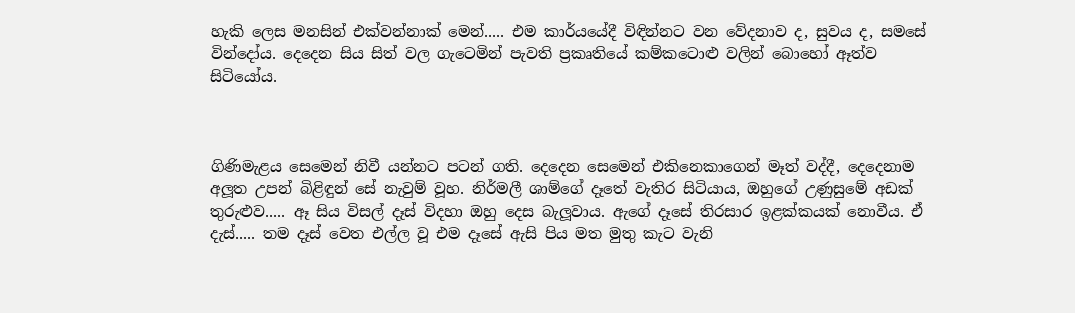හැකි ලෙස මනසින් එක්වන්නාක් මෙන්..... එම කාර්යයේදී විඳින්නට වන වේදනාව ද, සුවය ද, සමසේ වින්දෝය. දෙදෙන සිය සිත් වල ගැටෙමින් පැවති ප්‍රකෘතියේ කම්කටොළු වලින් බොහෝ ඈත්ව සිටියෝය.



ගිණිමැළය සෙමෙන් නිවී යන්නට පටන් ගති. දෙදෙන සෙමෙන් එකිනෙකාගෙන් මෑත් වද්දී, දෙදෙනාම අලූත උපන් බිළිඳුන් සේ නැවුම් වූහ. නිර්මලී ශාම්ගේ දෑතේ වැතිර සිටියාය, ඔහුගේ උණුසුමේ අඩක් තුරුළුව..... ඈ සිය විසල් දෑස් විදහා ඔහු දෙස බැලූවාය. ඇගේ දෑසේ තිරසාර ඉළක්කයක් නොවීය. ඒ දැස්..... තම දෑස් වෙත එල්ල වූ එම දෑසේ ඇසි පිය මත මුතු කැට වැනි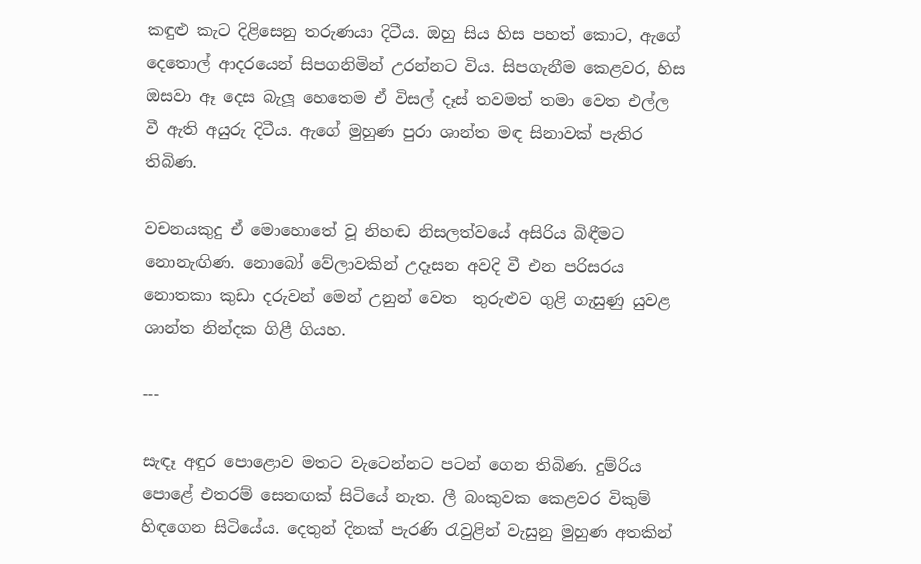කඳුළු කැට දිළිසෙනු තරුණයා දිටීය. ඔහු සිය හිස පහත් කොට, ඇගේ දෙතොල් ආදරයෙන් සිපගනිමින් උරන්නට විය. සිපගැනීම කෙළවර, හිස ඔසවා ඈ දෙස බැලූ හෙතෙම ඒ විසල් දෑස් තවමත් තමා වෙත එල්ල වී ඇති අයුරු දිටීය. ඇගේ මුහුණ පුරා ශාන්ත මඳ සිනාවක් පැතිර තිබිණ.

වචනයකුදු ඒ මොහොතේ වූ නිහඬ නිසලත්වයේ අසිරිය බිඳීමට නොනැඟිණ. නොබෝ වේලාවකින් උදෑසන අවදි වී එන පරිසරය නොතකා කුඩා දරුවන් මෙන් උනුන් වෙත  තුරුළුව ගුළි ගැසුණු යුවළ ශාන්ත නින්දක ගිළී ගියහ.

---

සැඳෑ අඳුර පොළොව මතට වැටෙන්නට පටන් ගෙන තිබිණ. දුම්රිය පොළේ එතරම් සෙනඟක් සිටියේ නැත. ලී බංකුවක කෙළවර විකුම් හිඳගෙන සිටියේය. දෙතුන් දිනක් පැරණි රැවුළින් වැසුනු මුහුණ අතකින්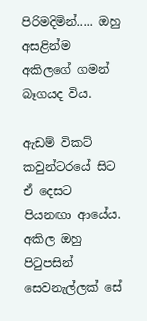පිරිමදිමින්..... ඔහු අසළින්ම අකිලගේ ගමන් බෑගයද විය.

ඇඩම් විකට් කවුන්ටරයේ සිට ඒ දෙසට පියනඟා ආයේය. අකිල ඔහු පිටුපසින් සෙවනැල්ලක් සේ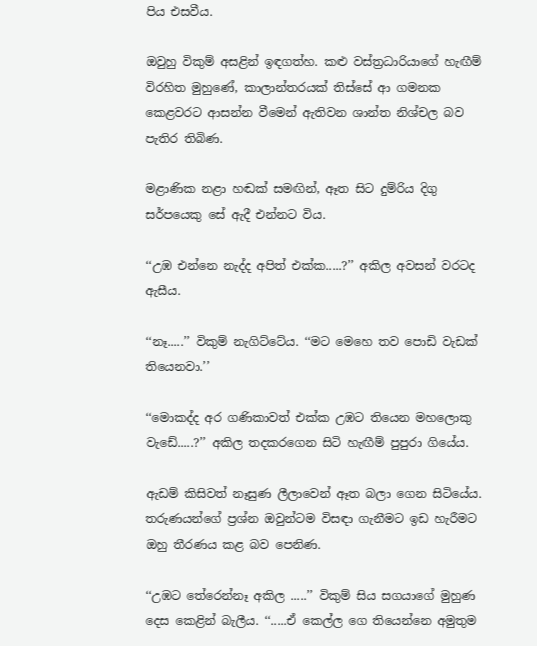පිය එසවීය.

ඔවුහු විකුම් අසළින් ඉඳගත්හ. කළු වස්ත්‍රධාරියාගේ හැඟීම් විරහිත මුහුණේ, කාලාන්තරයක් තිස්සේ ආ ගමනක කෙළවරට ආසන්න වීමෙන් ඇතිවන ශාන්ත නිශ්චල බව පැතිර තිබිණ.

මළාණික නළා හඬක් සමඟින්, ඈත සිට දුම්රිය දිගු සර්පයෙකු සේ ඇදී එන්නට විය.

‘‘උඹ එන්නෙ නැද්ද අපිත් එක්ක.....?’’ අකිල අවසන් වරටද ඇසීය.

‘‘නෑ.....’’ විකුම් නැගිට්ටේය. ‘‘මට මෙහෙ තව පොඩි වැඩක් තියෙනවා.’’

‘‘මොකද්ද අර ගණිකාවත් එක්ක උඹට තියෙන මහලොකු වැඩේ.....?’’ අකිල තදකරගෙන සිටි හැඟීම් පුපුරා ගියේය.

ඇඩම් කිසිවත් නෑසුණ ලීලාවෙන් ඈත බලා ගෙන සිටියේය. තරුණයන්ගේ ප්‍රශ්න ඔවුන්ටම විසඳා ගැනීමට ඉඩ හැරීමට ඔහු තීරණය කළ බව පෙනිණ.

‘‘උඹට තේරෙන්නෑ අකිල .....’’ විකුම් සිය සගයාගේ මුහුණ දෙස කෙළින් බැලීය. ‘‘.....ඒ කෙල්ල ගෙ තියෙන්නෙ අමුතුම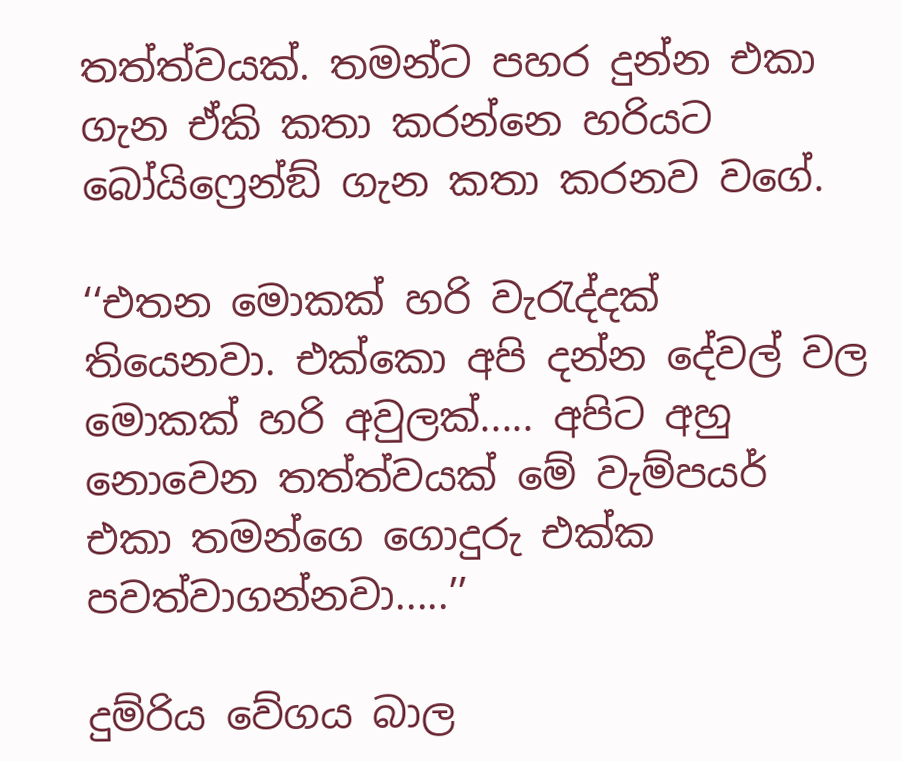තත්ත්වයක්. තමන්ට පහර දුන්න එකා ගැන ඒකි කතා කරන්නෙ හරියට බෝයිෆ්‍රෙන්ඞ් ගැන කතා කරනව වගේ.

‘‘එතන මොකක් හරි වැරැද්දක් තියෙනවා. එක්කො අපි දන්න දේවල් වල මොකක් හරි අවුලක්..... අපිට අහු නොවෙන තත්ත්වයක් මේ වැම්පයර් එකා තමන්ගෙ ගොදුරු එක්ක පවත්වාගන්නවා.....’’

දුම්රිය වේගය බාල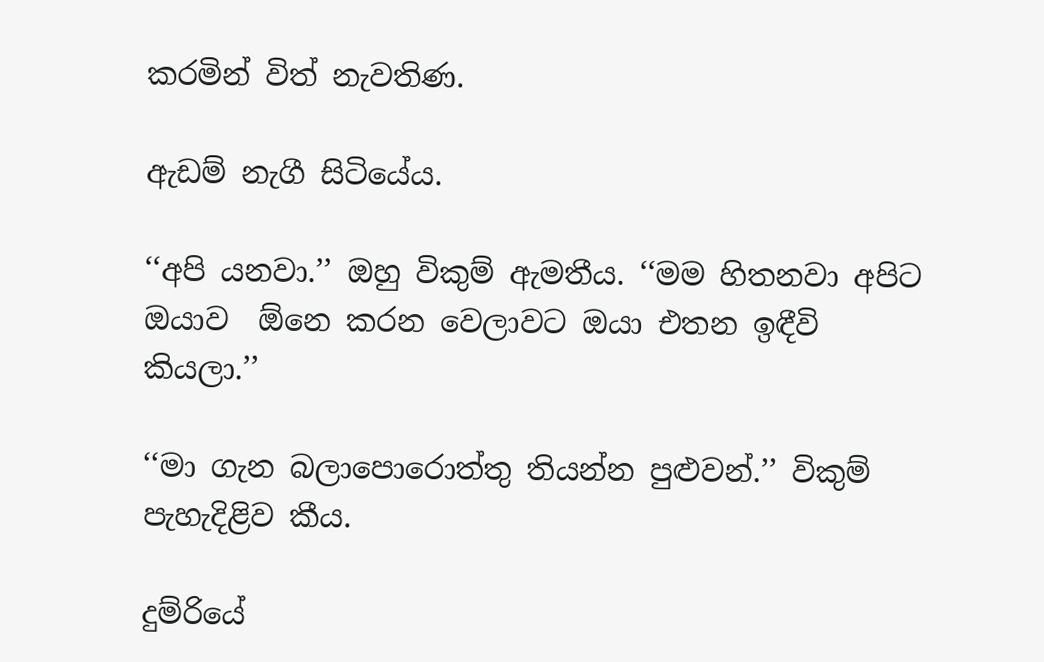කරමින් විත් නැවතිණ.

ඇඩම් නැගී සිටියේය.

‘‘අපි යනවා.’’ ඔහු විකුම් ඇමතීය. ‘‘මම හිතනවා අපිට ඔයාව  ඕනෙ කරන වෙලාවට ඔයා එතන ඉඳීවි කියලා.’’

‘‘මා ගැන බලාපොරොත්තු තියන්න පුළුවන්.’’ විකුම් පැහැදිළිව කීය.

දුම්රියේ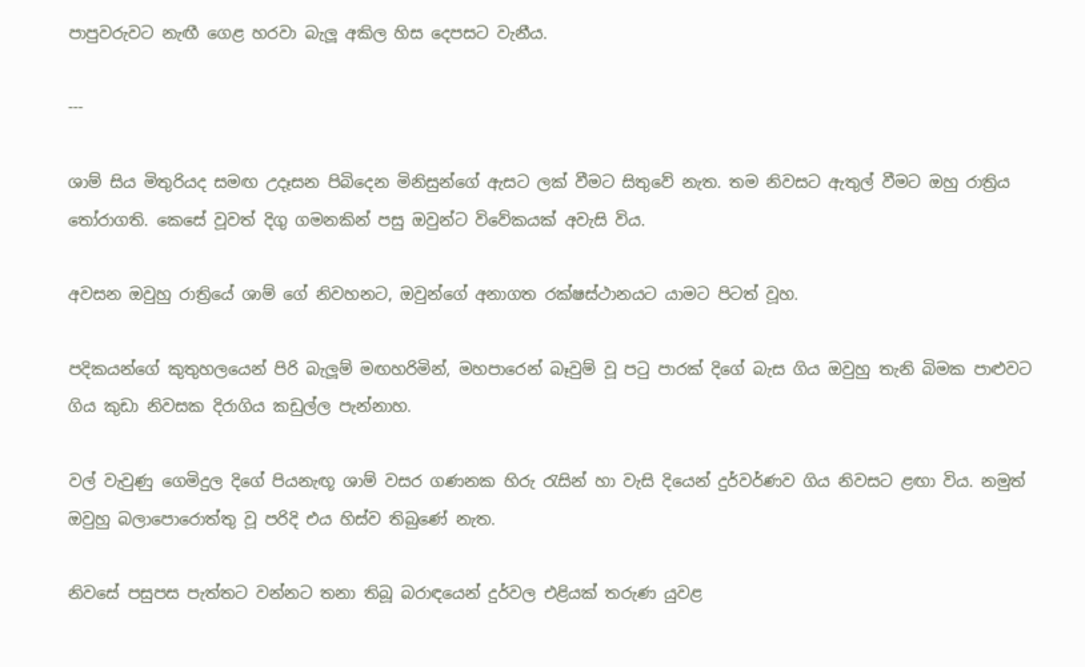පාපුවරුවට නැඟී ගෙළ හරවා බැලූ අකිල හිස දෙපසට වැනීය.

---

ශාම් සිය මිතුරියද සමඟ උදෑසන පිබිදෙන මිනිසුන්ගේ ඇසට ලක් වීමට සිතුවේ නැත. තම නිවසට ඇතුල් වීමට ඔහු රාත්‍රිය තෝරාගති. කෙසේ වූවත් දිගු ගමනකින් පසු ඔවුන්ට විවේකයක් අවැසි විය.

අවසන ඔවුහු රාත්‍රියේ ශාම් ගේ නිවහනට, ඔවුන්ගේ අනාගත රක්ෂස්ථානයට යාමට පිටත් වූහ.

පදිකයන්ගේ කුතුහලයෙන් පිරි බැලූම් මඟහරිමින්, මහපාරෙන් බෑවුම් වූ පටු පාරක් දිගේ බැස ගිය ඔවුහු තැනි බිමක පාළුවට ගිය කුඩා නිවසක දිරාගිය කඩුල්ල පැන්නාහ.

වල් වැවුණු ගෙමිදුල දිගේ පියනැඟූ ශාම් වසර ගණනක හිරු රැසින් හා වැසි දියෙන් දුර්වර්ණව ගිය නිවසට ළඟා විය. නමුත් ඔවුහු බලාපොරොත්තු වූ පරිදි එය හිස්ව තිබුණේ නැත.

නිවසේ පසුපස පැත්තට වන්නට තනා තිබූ බරාඳයෙන් දුර්වල එළියක් තරුණ යුවළ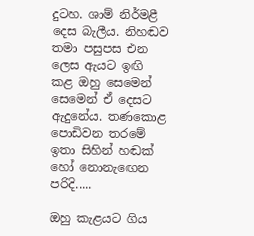දුටහ. ශාම් නිර්මළී දෙස බැලීය. නිහඬව තමා පසුපස එන ලෙස ඇයට ඉඟි කළ ඔහු සෙමෙන් සෙමෙන් ඒ දෙසට ඇදුනේය. තණකොළ පොඩිවන තරමේ ඉතා සිහින් හඬක් හෝ නොනැඟෙන පරිදි.....

ඔහු කැළයට ගිය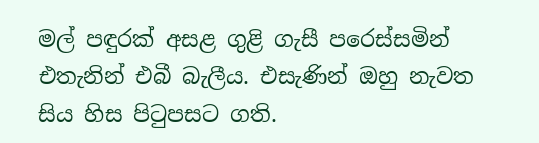මල් පඳුරක් අසළ ගුළි ගැසී පරෙස්සමින් එතැනින් එබී බැලීය. එසැණින් ඔහු නැවත සිය හිස පිටුපසට ගති.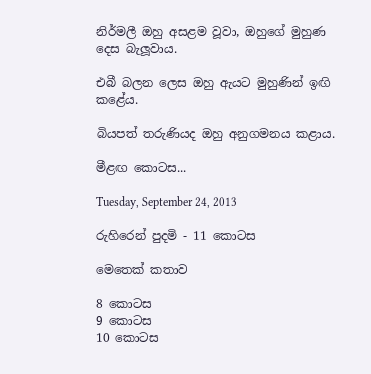නිර්මලී ඔහු අසළම වූවා, ඔහුගේ මුහුණ දෙස බැලූවාය.

එබී බලන ලෙස ඔහු ඇයට මුහුණින් ඉඟි කළේය.

බියපත් තරුණියද ඔහු අනුගමනය කළාය.

මීළඟ කොටස...

Tuesday, September 24, 2013

රුහිරෙන් පුදමි - 11 කොටස

මෙතෙක් කතාව

8 කොටස
9 කොටස
10 කොටස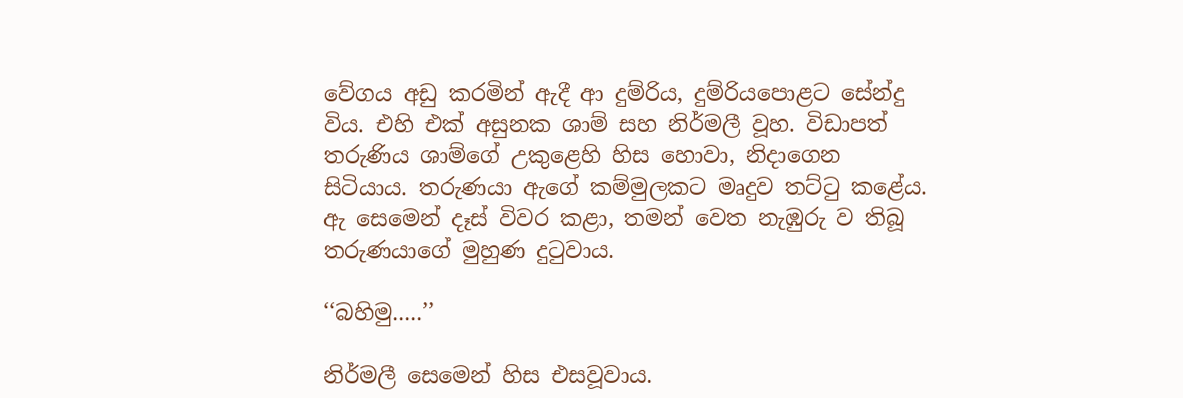වේගය අඩු කරමින් ඇදී ආ දුම්රිය, දුම්රියපොළට සේන්දු විය. එහි එක් අසුනක ශාම් සහ නිර්මලී වූහ. විඩාපත් තරුණිය ශාම්ගේ උකුළෙහි හිස හොවා, නිදාගෙන සිටියාය. තරුණයා ඇගේ කම්මුලකට මෘදුව තට්ටු කළේය. ඇ සෙමෙන් දෑස් විවර කළා, තමන් වෙත නැඹුරු ව තිබූ තරුණයාගේ මුහුණ දුටුවාය.

‘‘බහිමු.....’’

නිර්මලී සෙමෙන් හිස එසවූවාය.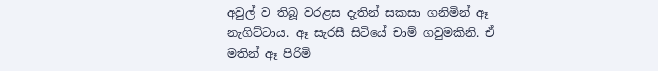අවුල් ව තිබූ වරළස දැතින් සකසා ගනිමින් ඈ නැගිට්ටාය. ඈ සැරසී සිටියේ චාම් ගවුමකිනි. ඒ මතින් ඈ පිරිමි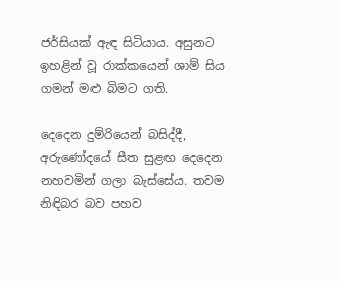ජර්සියක් ඇඳ සිටියාය. අසුනට ඉහළින් වූ රාක්කයෙන් ශාම් සිය ගමන් මළු බිමට ගති.

දෙදෙන දුම්රියෙන් බසිද්දී, අරුණෝදයේ සීත සුළඟ දෙදෙන නහවමින් ගලා බැස්සේය. තවම නිඳිබර බව පහව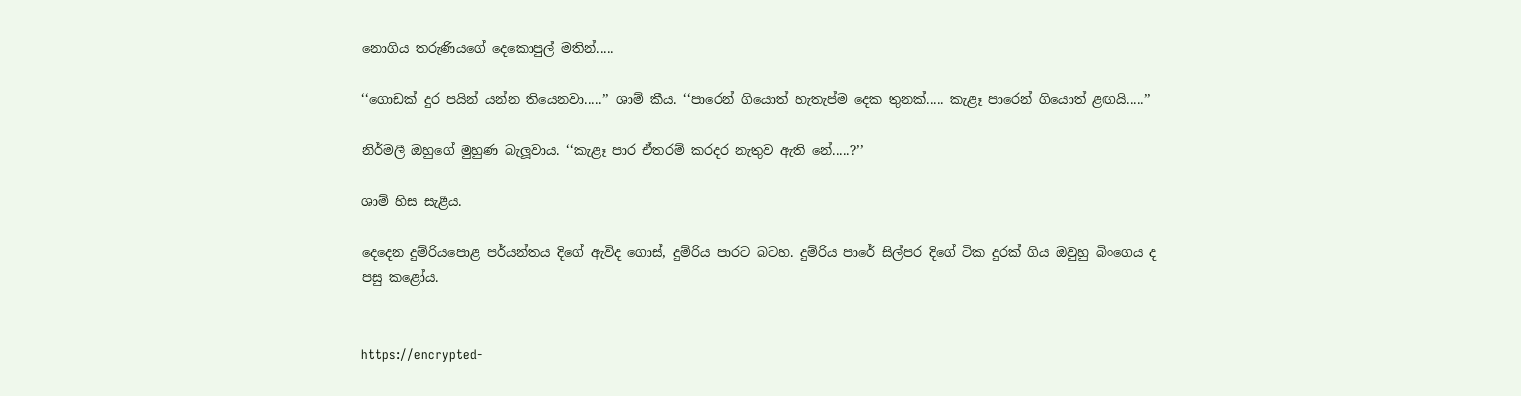නොගිය තරුණියගේ දෙකොපුල් මතින්.....

‘‘ගොඩක් දුර පයින් යන්න තියෙනවා.....’’ ශාම් කීය. ‘‘පාරෙන් ගියොත් හැතැප්ම දෙක තුනක්..... කැළෑ පාරෙන් ගියොත් ළඟයි.....’’

නිර්මලී ඔහුගේ මුහුණ බැලූවාය. ‘‘කැළෑ පාර ඒතරම් කරදර නැතුව ඇති නේ.....?’’

ශාම් හිස සැළීය.

දෙදෙන දුම්රියපොළ පර්යන්තය දිගේ ඇවිද ගොස්, දුම්රිය පාරට බටහ. දුම්රිය පාරේ සිල්පර දිගේ ටික දුරක් ගිය ඔවුහු බිංගෙය ද පසු කළෝය.


https://encrypted-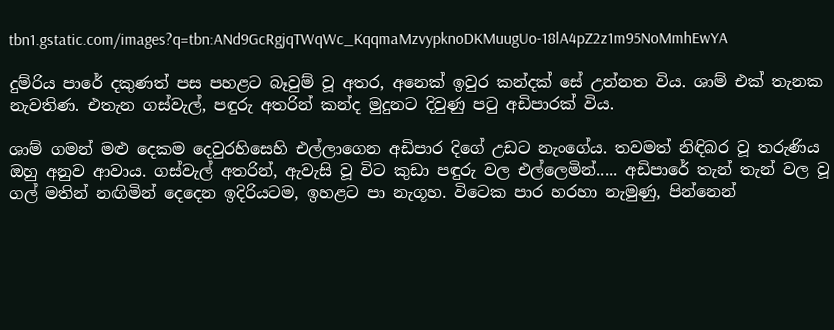tbn1.gstatic.com/images?q=tbn:ANd9GcRgjqTWqWc_KqqmaMzvypknoDKMuugUo-18lA4pZ2z1m95NoMmhEwYA

දුම්රිය පාරේ දකුණත් පස පහළට බෑවුම් වූ අතර, අනෙක් ඉවුර කන්දක් සේ උන්නත විය. ශාම් එක් තැනක නැවතිණ. එතැන ගස්වැල්, පඳුරු අතරින් කන්ද මුදුනට දිවුණු පටු අඩිපාරක් විය.

ශාම් ගමන් මළු දෙකම දෙවුරහිසෙහි එල්ලාගෙන අඩිපාර දිගේ උඩට නැංගේය. තවමත් නිඳිබර වූ තරුණිය ඔහු අනුව ආවාය. ගස්වැල් අතරින්, ඇවැසි වූ විට කුඩා පඳුරු වල එල්ලෙමින්..... අඩිපාරේ තැන් තැන් වල වූ ගල් මතින් නඟිමින් දෙදෙන ඉදිරියටම, ඉහළට පා නැගූහ. විටෙක පාර හරහා නැමුණු, පින්නෙන්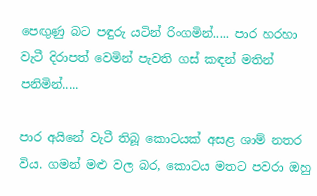පෙඟුණු බට පඳුරු යටින් රිංගමින්..... පාර හරහා වැටී දිරාපත් වෙමින් පැවති ගස් කඳන් මතින් පනිමින්.....

පාර අයිනේ වැටී තිබූ කොටයක් අසළ ශාම් නතර විය. ගමන් මළු වල බර, කොටය මතට පවරා ඔහු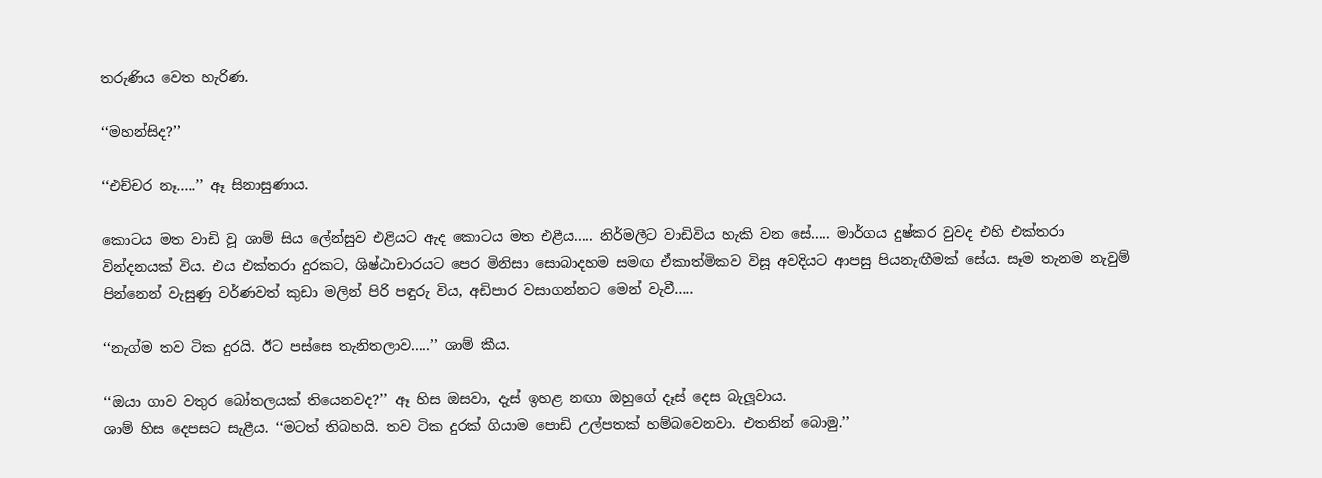තරුණිය වෙත හැරිණ.

‘‘මහන්සිද?’’

‘‘එච්චර නෑ.....’’ ඈ සිනාසුණාය.

කොටය මත වාඩි වූ ශාම් සිය ලේන්සුව එළියට ඇද කොටය මත එළීය..... නිර්මලීට වාඩිවිය හැකි වන සේ..... මාර්ගය දුෂ්කර වුවද එහි එක්තරා වින්දනයක් විය. එය එක්තරා දුරකට, ශිෂ්ඨාචාරයට පෙර මිනිසා සොබාදහම සමඟ ඒකාත්මිකව විසූ අවදියට ආපසු පියනැඟීමක් සේය. සෑම තැනම නැවුම් පින්නෙන් වැසුණු වර්ණවත් කුඩා මලින් පිරි පඳුරු විය, අඩිපාර වසාගන්නට මෙන් වැවී.....

‘‘නැග්ම තව ටික දුරයි. ඊට පස්සෙ තැනිතලාව.....’’ ශාම් කීය.

‘‘ඔයා ගාව වතුර බෝතලයක් තියෙනවද?’’ ඈ හිස ඔසවා, දැස් ඉහළ නඟා ඔහුගේ දෑස් දෙස බැලූවාය.
ශාම් හිස දෙපසට සැළීය. ‘‘මටත් තිබහයි. තව ටික දුරක් ගියාම පොඩි උල්පතක් හම්බවෙනවා. එතනින් බොමු.’’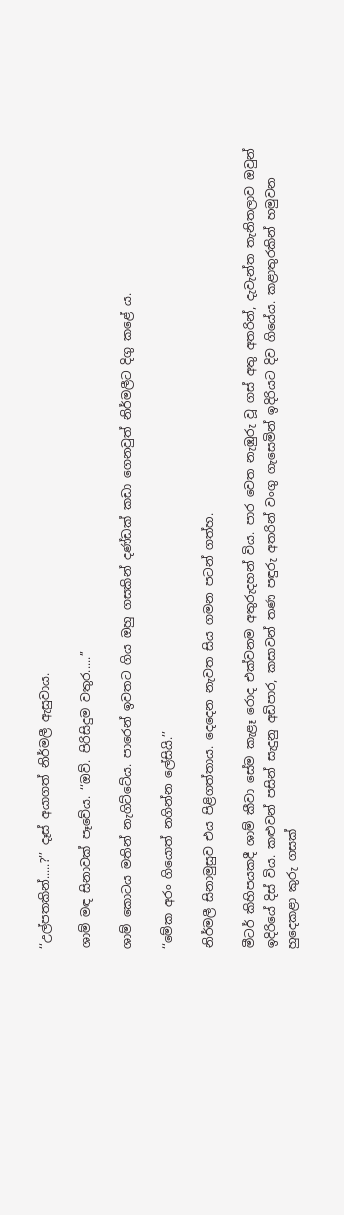‘‘උල්පතකින්.....?’’ දෑස් අයාගත් නිර්මලී ඇසුවාය.

ශාම් මඳ සිනාවක් පෑවේය. ‘‘ඔව්. පිරිසිදුම වතුර.....’’

ශාම් කොටය මතින් නැගිට්ටේය. පාරෙන් ඉවතට ගිය ඔහු ගසකින් දණ්ඩක් කඩා ගෙනවුත් නිර්මලීට දිගු කළේ ය.

‘‘මේක අරං ගියොත් නගින්න ලේසියි.’’

නිර්මලී සිනාමුසුව එය පිළිගත්තාය. දෙදෙන නැවත සිය ගමන පටන් ගත්හ.

මීටර් කිහිපයකදී ශාම් කීවා සේම කැළෑ රොද එක්වනම අතුරුදහන් විය. පාර වෙත නැඹුරු වූ ගස් අතු අතරින්, දැවැන්ත තැනිතලාව ඔවුන් ඉදිරියේ දිස් විය. කළුවන් පසින් සැදුනු අඩිපාර, කසාවන් තණ පඳුරු අතරින් වංගු ගැසෙමින් ඉදිරියට දිව ගියේය. කළාතුරකින් හමුවන හුදෙකළා කුරු ගසක්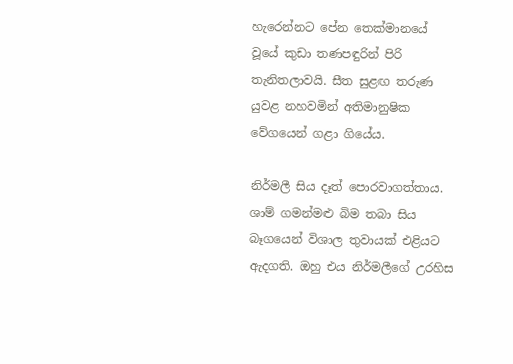හැරෙන්නට පේන තෙක්මානයේ වූයේ කුඩා තණපඳුරින් පිරි තැනිතලාවයි. සීත සුළඟ තරුණ යුවළ නහවමින් අතිමානුෂික වේගයෙන් ගළා ගියේය.

නිර්මලී සිය දෑත් පොරවාගත්තාය. ශාම් ගමන්මළු බිම තබා සිය බෑගයෙන් විශාල තුවායක් එළියට ඇදගති. ඔහු එය නිර්මලීගේ උරහිස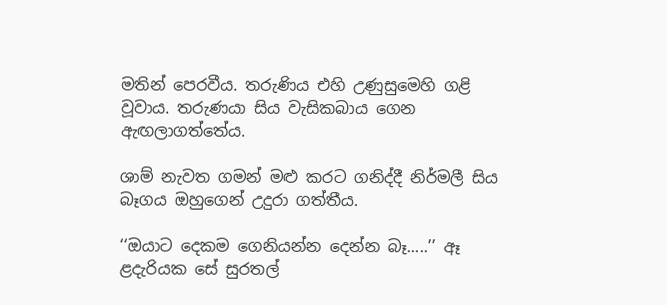මතින් පෙරවීය. තරුණිය එහි උණුසුමෙහි ගළි වූවාය. තරුණයා සිය වැසිකබාය ගෙන ඇඟලාගත්තේය.

ශාම් නැවත ගමන් මළු කරට ගනිද්දී නිර්මලී සිය බෑගය ඔහුගෙන් උදුරා ගත්තීය.

‘‘ඔයාට දෙකම ගෙනියන්න දෙන්න බෑ.....’’ ඈ ළදැරියක සේ සුරතල්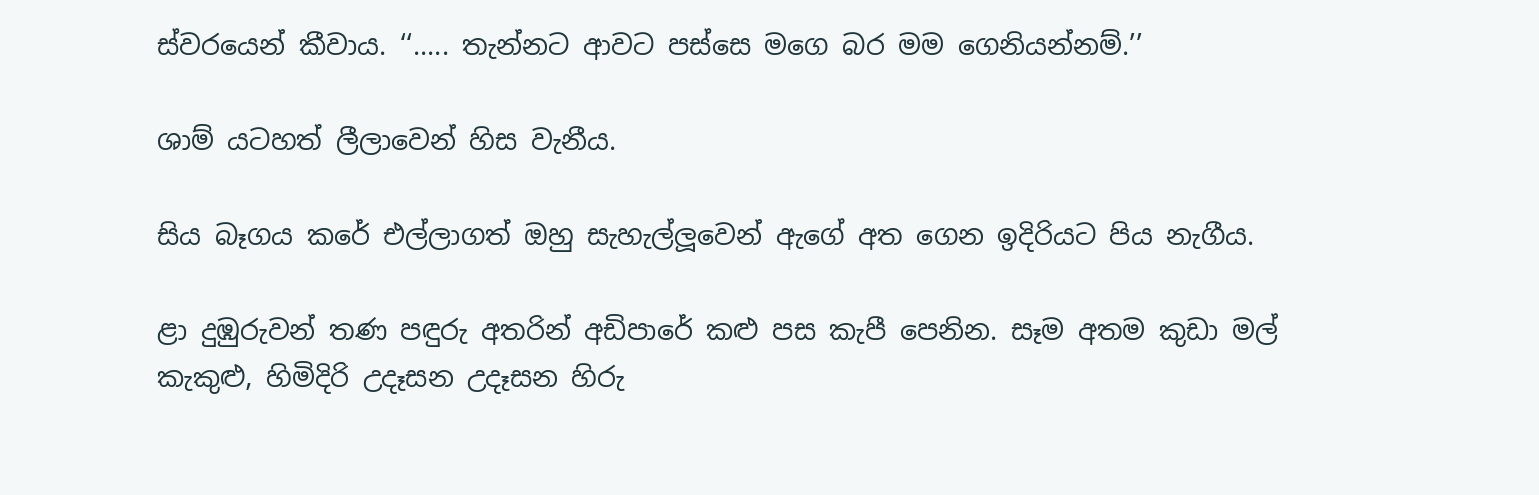ස්වරයෙන් කීවාය. ‘‘..... තැන්නට ආවට පස්සෙ මගෙ බර මම ගෙනියන්නම්.’’

ශාම් යටහත් ලීලාවෙන් හිස වැනීය.

සිය බෑගය කරේ එල්ලාගත් ඔහු සැහැල්ලූවෙන් ඇගේ අත ගෙන ඉදිරියට පිය නැගීය.

ළා දුඹුරුවන් තණ පඳුරු අතරින් අඩිපාරේ කළු පස කැපී පෙනින. සෑම අතම කුඩා මල් කැකුළු, හිමිදිරි උදෑසන උදෑසන හිරු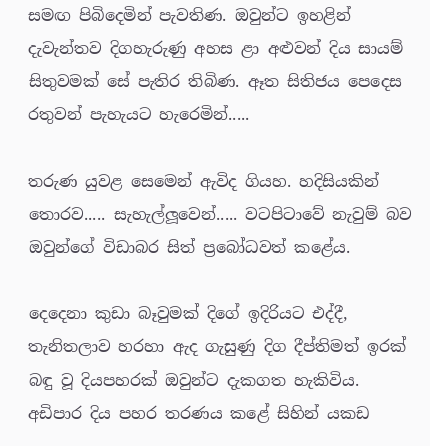සමඟ පිබිදෙමින් පැවතිණ. ඔවුන්ට ඉහළින් දැවැන්තව දිගහැරුණු අහස ළා අළුවන් දිය සායම් සිතුවමක් සේ පැතිර තිබිණ. ඈත සිතිජය පෙදෙස රතුවන් පැහැයට හැරෙමින්.....

තරුණ යුවළ සෙමෙන් ඇවිද ගියහ. හදිසියකින් තොරව..... සැහැල්ලූවෙන්..... වටපිටාවේ නැවුම් බව ඔවුන්ගේ විඩාබර සිත් ප්‍රබෝධවත් කළේය.

දෙදෙනා කුඩා බෑවුමක් දිගේ ඉදිරියට එද්දී, තැනිතලාව හරහා ඇද ගැසුණු දිග දීප්තිමත් ඉරක් බඳු වූ දියපහරක් ඔවුන්ට දැකගත හැකිවිය. අඩිපාර දිය පහර තරණය කළේ සිහින් යකඩ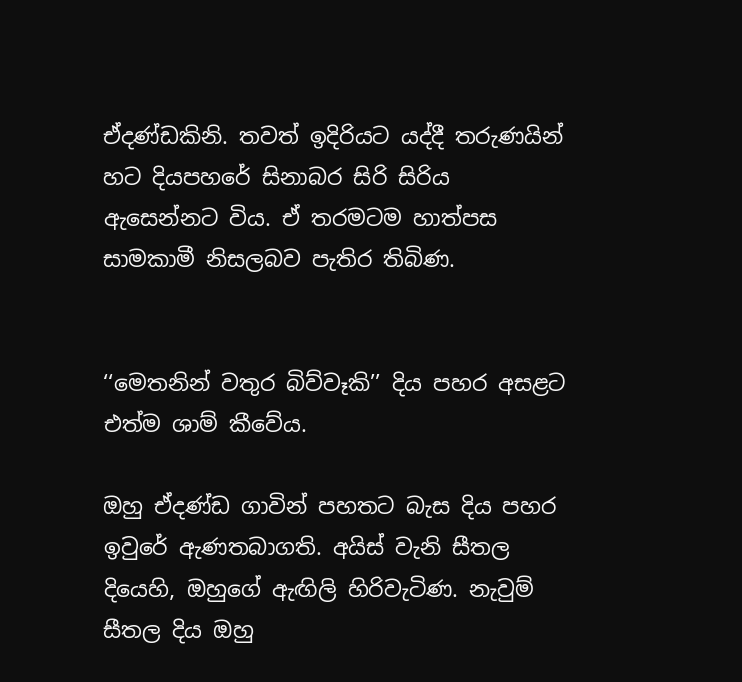ඒදණ්ඩකිනි. තවත් ඉදිරියට යද්දී තරුණයින් හට දියපහරේ සිනාබර සිරි සිරිය ඇසෙන්නට විය. ඒ තරමටම හාත්පස සාමකාමී නිසලබව පැතිර තිබිණ.


‘‘මෙතනින් වතුර බිව්වෑකි’’ දිය පහර අසළට එත්ම ශාම් කීවේය.

ඔහු ඒදණ්ඩ ගාවින් පහතට බැස දිය පහර ඉවුරේ ඇණතබාගති. අයිස් වැනි සීතල දියෙහි, ඔහුගේ ඇඟිලි හිරිවැටිණ. නැවුම් සීතල දිය ඔහු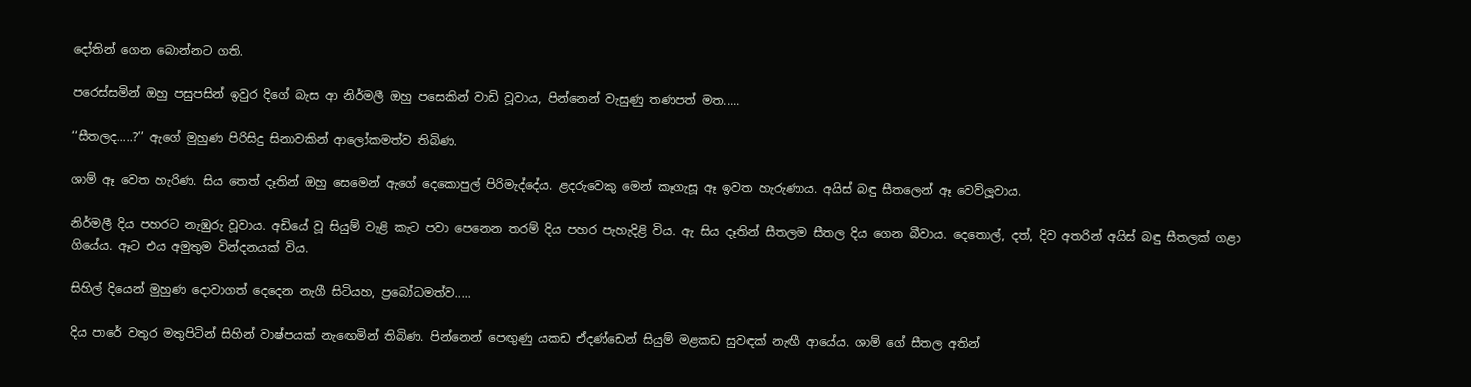දෝතින් ගෙන බොන්නට ගති.

පරෙස්සමින් ඔහු පසුපසින් ඉවුර දිගේ බැස ආ නිර්මලී ඔහු පසෙකින් වාඩි වූවාය, පින්නෙන් වැසුණු තණපත් මත.....

‘‘සීතලද.....?’’ ඇගේ මුහුණ පිරිසිදු සිනාවකින් ආලෝකමත්ව තිබිණ.

ශාම් ඈ වෙත හැරිණ. සිය තෙත් දෑතින් ඔහු සෙමෙන් ඇගේ දෙකොපුල් පිරිමැද්දේය. ළදරුවෙකු මෙන් කෑගැසූ ඈ ඉවත හැරුණාය. අයිස් බඳු සීතලෙන් ඈ වෙව්ලූවාය.

නිර්මලී දිය පහරට නැඹුරු වූවාය. අඩියේ වූ සියුම් වැළි කැට පවා පෙනෙන තරම් දිය පහර පැහැදිළි විය. ඇ සිය දෑතින් සීතලම සීතල දිය ගෙන බීවාය. දෙතොල්, දත්, දිව අතරින් අයිස් බඳු සීතලක් ගළා ගියේය. ඈට එය අමුතුම වින්දනයක් විය.

සිහිල් දියෙන් මුහුණ දොවාගත් දෙදෙන නැගී සිටියහ, ප්‍රබෝධමත්ව.....

දිය පාරේ වතුර මතුපිටින් සිහින් වාෂ්පයක් නැඟෙමින් තිබිණ. පින්නෙන් පෙඟුණු යකඩ ඒදණ්ඩෙන් සියුම් මළකඩ සුවඳක් නැඟී ආයේය. ශාම් ගේ සීතල අතින්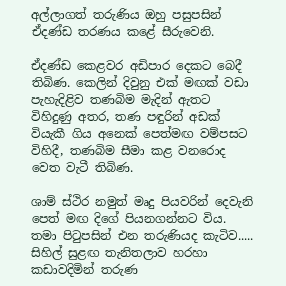අල්ලාගත් තරුණිය ඔහු පසුපසින් ඒදණ්ඩ තරණය කළේ සීරුවෙනි.

ඒදණ්ඩ කෙළවර අඩිපාර දෙකට බෙදී තිබිණ. කෙලින් දිවුනු එක් මඟක් වඩා පැහැදිළිව තණබිම මැදින් ඇතට විහිදුණු අතර, තණ පඳුරින් අඩක් වියැකී ගිය අනෙක් පෙත්මඟ වම්පසට විහිදී, තණබිම සීමා කළ වනරොද වෙත වැටී තිබිණ.

ශාම් ස්ථිර නමුත් මෘදු පියවරින් දෙවැනි පෙත් මඟ දිගේ පියනගන්නට විය. තමා පිටුපසින් එන තරුණියද කැටිව..... සිහිල් සුළඟ තැනිතලාව හරහා කඩාවදිමින් තරුණ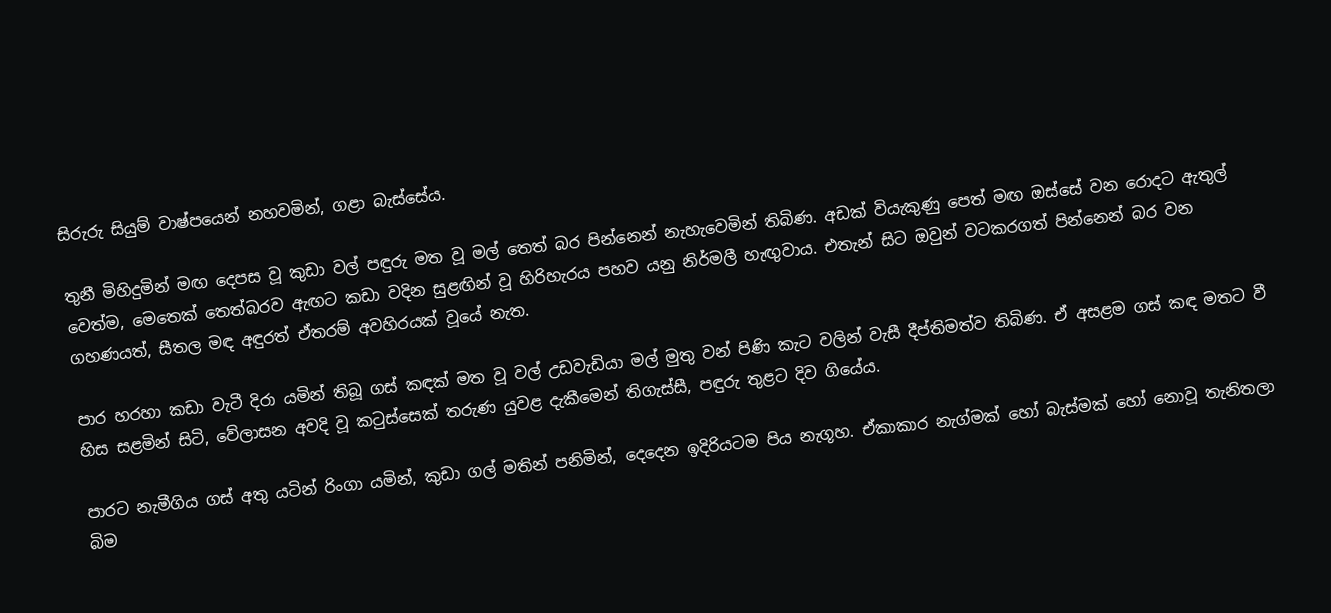සිරුරු සියුම් වාෂ්පයෙන් නහවමින්, ගළා බැස්සේය.

තුනී මිහිදුමින් මඟ දෙපස වූ කුඩා වල් පඳුරු මත වූ මල් තෙත් බර පින්නෙන් නැහැවෙමින් තිබිණ. අඩක් වියැකුණු පෙත් මඟ ඔස්සේ වන රොදට ඇතුල් වෙත්ම, මෙතෙක් තෙත්බරව ඇඟට කඩා වදින සුළඟින් වූ හිරිහැරය පහව යනු නිර්මලී හැඟුවාය. එතැන් සිට ඔවුන් වටකරගත් පින්නෙන් බර වන ගහණයත්, සීතල මඳ අඳුරත් ඒතරම් අවහිරයක් වූයේ නැත.

පාර හරහා කඩා වැටී දිරා යමින් තිබූ ගස් කඳක් මත වූ වල් උඩවැඩියා මල් මුතු වන් පිණි කැට වලින් වැසී දීප්තිමත්ව තිබිණ. ඒ අසළම ගස් කඳ මතට වී හිස සළමින් සිටි, වේලාසන අවදි වූ කටුස්සෙක් තරුණ යුවළ දැකීමෙන් තිගැස්සී, පඳුරු තුළට දිව ගියේය.

පාරට නැමීගිය ගස් අතු යටින් රිංගා යමින්, කුඩා ගල් මතින් පනිමින්, දෙදෙන ඉදිරියටම පිය නැගූහ. ඒකාකාර නැග්මක් හෝ බැස්මක් හෝ නොවූ තැනිතලා බිම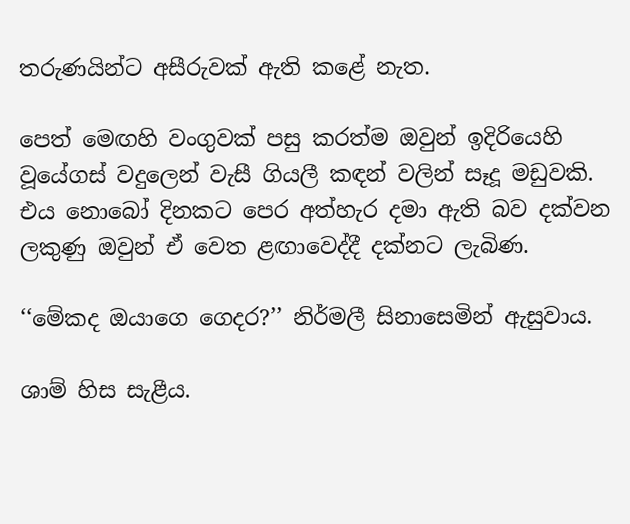තරුණයින්ට අසීරුවක් ඇති කළේ නැත.

පෙත් මෙඟහි වංගුවක් පසු කරත්ම ඔවුන් ඉදිරියෙහි වූයේගස් වදුලෙන් වැසී ගියලී කඳන් වලින් සෑදූ මඩුවකි. එය නොබෝ දිනකට පෙර අත්හැර දමා ඇති බව දක්වන ලකුණු ඔවුන් ඒ වෙත ළඟාවෙද්දී දක්නට ලැබිණ.

‘‘මේකද ඔයාගෙ ගෙදර?’’ නිර්මලී සිනාසෙමින් ඇසුවාය.

ශාම් හිස සැළීය.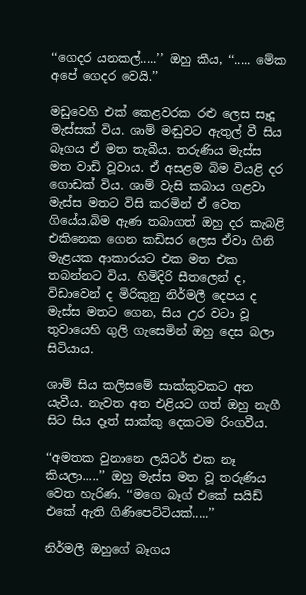‘‘ගෙදර යනකල්.....’’ ඔහු කීය, ‘‘..... මේක අපේ ගෙදර වෙයි.’’

මඩුවෙහි එක් කෙළවරක රළු ලෙස සෑදූ මැස්සක් විය. ශාම් මඬුවට ඇතුල් වී සිය බෑගය ඒ මත තැබීය. තරුණිය මැස්ස මත වාඩි වූවාය. ඒ අසළම බිම වියළි දර ගොඩක් විය. ශාම් වැසි කබාය ගළවා මැස්ස මතට විසි කරමින් ඒ වෙත ගියේය.බිම ඇණ තබාගත් ඔහු දර කැබළි එකිනෙක ගෙන කඩිසර ලෙස ඒවා ගිනි මැළයක ආකාරයට එක මත එක තබන්නට විය. හිමිදිරි සීතලෙන් ද, විඩාවෙන් ද මිරිකුනු නිර්මලී දෙපය ද මැස්ස මතට ගෙන, සිය උර වටා වූ තුවායෙහි ගුලි ගැසෙමින් ඔහු දෙස බලා සිටියාය.

ශාම් සිය කලිසමේ සාක්කුවකට අත යැවීය. නැවත අත එළියට ගත් ඔහු නැගී සිට සිය දෑත් සාක්කු දෙකටම රිංගවීය.

‘‘අමතක වුනානෙ ලයිටර් එක නෑ කියලා.....’’ ඔහු මැස්ස මත වූ තරුණිය වෙත හැරිණ. ‘‘මගෙ බෑග් එකේ සයිඩ් එකේ ඇති ගිණිපෙට්ටියක්.....’’

නිර්මලී ඔහුගේ බෑගය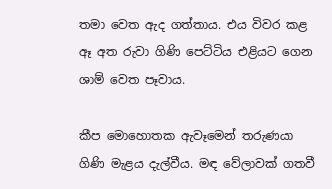තමා වෙත ඇද ගත්තාය. එය විවර කළ ඈ අත රුවා ගිණි පෙට්ටිය එළියට ගෙන ශාම් වෙත පෑවාය.

කීප මොහොතක ඇවෑමෙන් තරුණයා ගිණි මැළය දැල්වීය. මඳ වේලාවක් ගතවී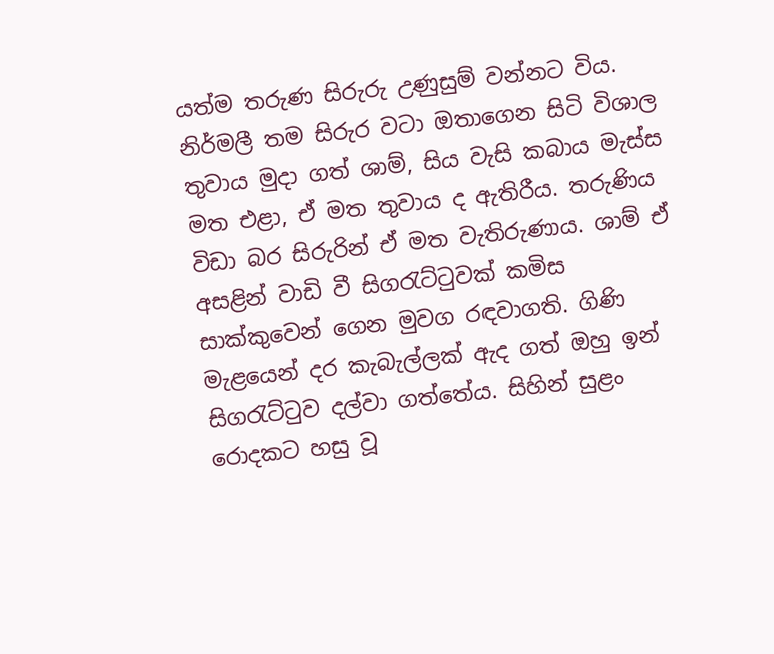යත්ම තරුණ සිරුරු උණුසුම් වන්නට විය. නිර්මලී තම සිරුර වටා ඔතාගෙන සිටි විශාල තුවාය මුදා ගත් ශාම්, සිය වැසි කබාය මැස්ස මත එළා, ඒ මත තුවාය ද ඇතිරීය. තරුණිය විඩා බර සිරුරින් ඒ මත වැතිරුණාය. ශාම් ඒ අසළින් වාඩි වී සිගරැට්ටුවක් කමිස සාක්කුවෙන් ගෙන මුවග රඳවාගති. ගිණි මැළයෙන් දර කැබැල්ලක් ඇද ගත් ඔහු ඉන් සිගරැට්ටුව දල්වා ගත්තේය. සිහින් සුළං රොදකට හසු වූ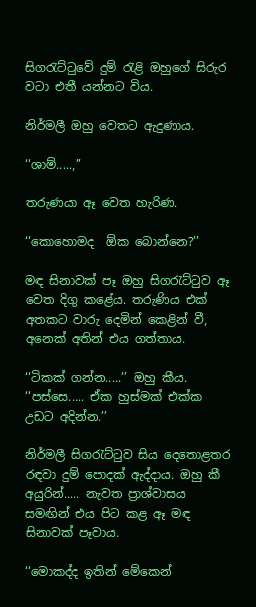සිගරැට්ටුවේ දුම් රැළි ඔහුගේ සිරුර වටා එතී යන්නට විය.

නිර්මලී ඔහු වෙතට ඇදුණාය.

‘‘ශාම්.....,’’

තරුණයා ඈ වෙත හැරිණ.

‘‘කොහොමද  ඕක බොන්නෙ?’’

මඳ සිනාවක් පෑ ඔහු සිගරැට්ටුව ඈ වෙත දිගු කළේය. තරුණිය එක් අතකට වාරු දෙමින් කෙළින් වී, අනෙක් අතින් එය ගත්තාය.

‘‘ටිකක් ගන්න.....’’ ඔහු කීය. ‘‘පස්සෙ..... ඒක හුස්මක් එක්ක උඩට අදින්න.’’

නිර්මලී සිගරැට්ටුව සිය දෙතොළතර රඳවා දුම් පොදක් ඇද්දාය. ඔහු කී අයුරින්..... නැවත ප්‍රාශ්වාසය සමඟින් එය පිට කළ ඈ මඳ සිනාවක් පෑවාය.

‘‘මොකද්ද ඉතින් මේකෙන්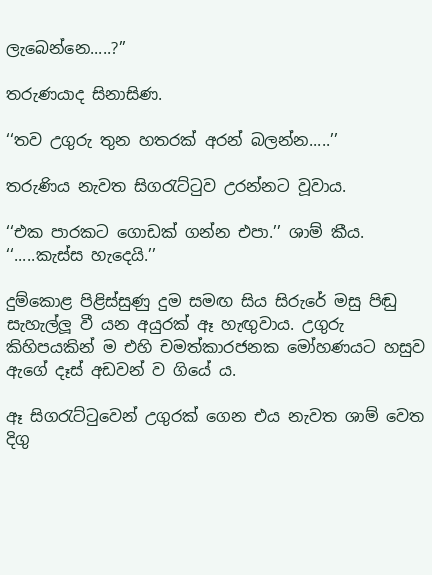ලැබෙන්නෙ.....?’’

තරුණයාද සිනාසිණ.

‘‘තව උගුරු තුන හතරක් අරන් බලන්න.....’’

තරුණිය නැවත සිගරැට්ටුව උරන්නට වූවාය.

‘‘එක පාරකට ගොඩක් ගන්න එපා.’’ ශාම් කීය. ‘‘.....කැස්ස හැදෙයි.’’

දුම්කොළ පිළිස්සුණු දුම සමඟ සිය සිරුරේ මසු පිඬු සැහැල්ලූ වී යන අයුරක් ඈ හැඟුවාය. උගුරු කිහිපයකින් ම එහි චමත්කාරජනක මෝහණයට හසුව ඇගේ දෑස් අඩවන් ව ගියේ ය.

ඈ සිගරැට්ටුවෙන් උගුරක් ගෙන එය නැවත ශාම් වෙත දිගු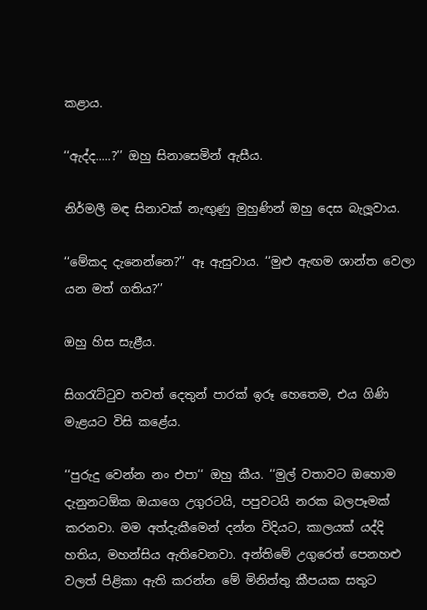කළාය.

‘‘ඇද්ද.....?’’ ඔහු සිනාසෙමින් ඇසීය.

නිර්මලී මඳ සිනාවක් නැඟුණු මුහුණින් ඔහු දෙස බැලූවාය.

‘‘මේකද දැනෙන්නෙ?’’ ඈ ඇසුවාය. ‘‘මුළු ඇඟම ශාන්ත වෙලා යන මත් ගතිය?’’

ඔහු හිස සැළීය.

සිගරැට්ටුව තවත් දෙතුන් පාරක් ඉරූ හෙතෙම, එය ගිණි මැළයට විසි කළේය.

‘‘පුරුදු වෙන්න නං එපා‘‘ ඔහු කීය. ‘‘මුල් වතාවට ඔහොම දැනුනටඕක ඔයාගෙ උගුරටයි, පපුවටයි නරක බලපෑමක් කරනවා. මම අත්දැකීමෙන් දන්න විදියට, කාලයක් යද්දි හතිය, මහන්සිය ඇතිවෙනවා. අන්තිමේ උගුරෙත් පෙනහළු වලත් පිළිකා ඇති කරන්න මේ මිනිත්තු කීපයක සතුට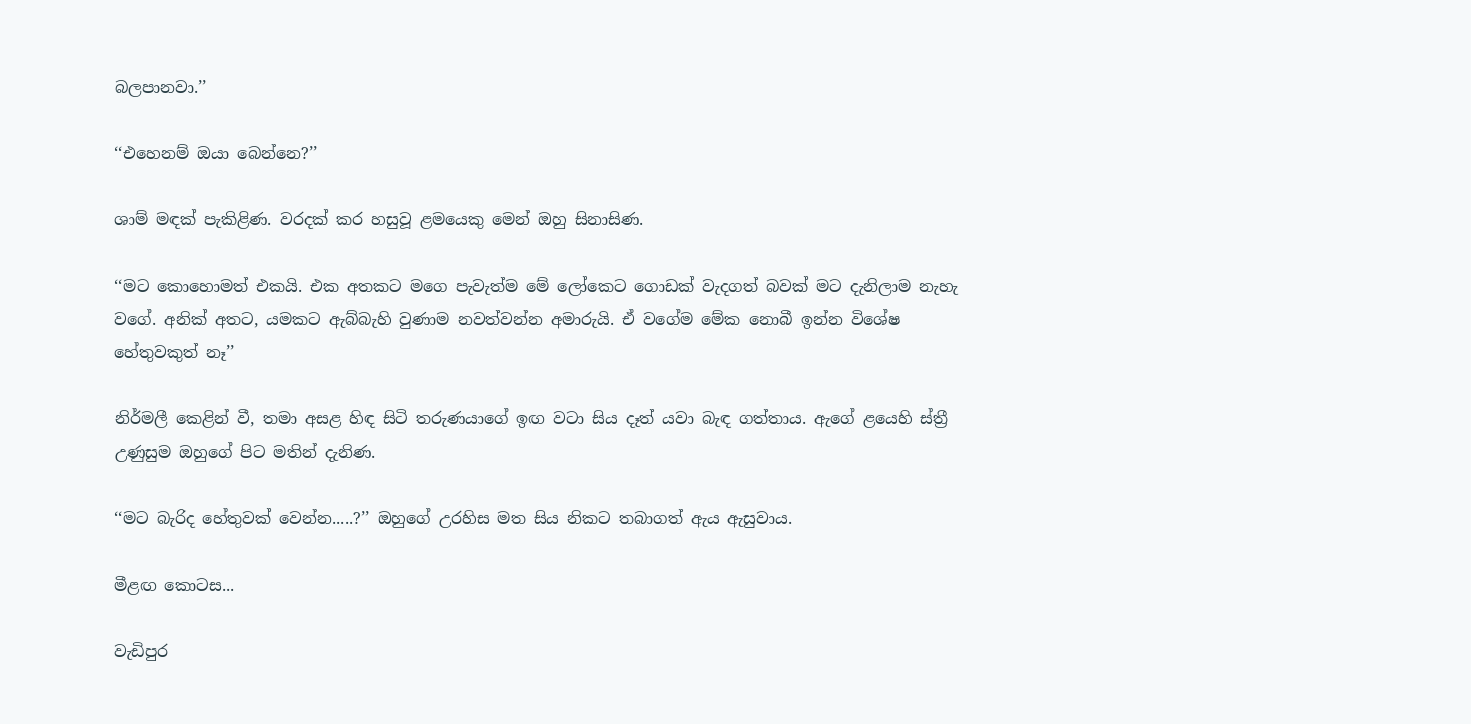බලපානවා.’’

‘‘එහෙනම් ඔයා බෙන්නෙ?’’

ශාම් මඳක් පැකිළිණ. වරදක් කර හසුවූ ළමයෙකු මෙන් ඔහු සිනාසිණ.

‘‘මට කොහොමත් එකයි. එක අතකට මගෙ පැවැත්ම මේ ලෝකෙට ගොඩක් වැදගත් බවක් මට දැනිලාම නැහැ වගේ. අනික් අතට, යමකට ඇබ්බැහි වුණාම නවත්වන්න අමාරුයි. ඒ වගේම මේක නොබී ඉන්න විශේෂ හේතුවකුත් නෑ’’

නිර්මලී කෙළින් වී, තමා අසළ හිඳ සිටි තරුණයාගේ ඉඟ වටා සිය දෑත් යවා බැඳ ගත්තාය. ඇගේ ළයෙහි ස්ත්‍රී උණුසුම ඔහුගේ පිට මතින් දැනිණ.

‘‘මට බැරිද හේතුවක් වෙන්න.....?’’ ඔහුගේ උරහිස මත සිය නිකට තබාගත් ඇය ඇසුවාය.

මීළඟ කොටස...

වැඩිපුර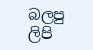බලපු ලිපි